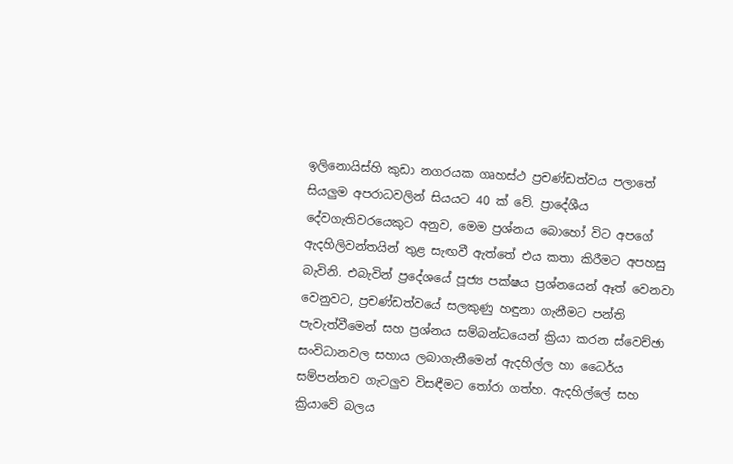ඉලිනොයිස්හි කුඩා නගරයක ගෘහස්ථ ප්‍රචණ්ඩත්වය පලාතේ සියලුම අපරාධවලින් සියයට 40 ක් වේ. ප්‍රාදේශීය දේවගැතිවරයෙකුට අනුව, මෙම ප්‍රශ්නය බොහෝ විට අපගේ ඇදහිලිවන්තයින් තුළ සැඟවී ඇත්තේ එය කතා කිරීමට අපහසු බැවිනි. එබැවින් ප්‍රදේශයේ පූජ්‍ය පක්ෂය ප්‍රශ්නයෙන් ඈත් වෙනවා වෙනුවට, ප්‍රචණ්ඩත්වයේ සලකුණු හඳුනා ගැනීමට පන්ති පැවැත්වීමෙන් සහ ප්‍රශ්නය සම්බන්ධයෙන් ක්‍රියා කරන ස්වෙච්ඡා සංවිධානවල සහාය ලබාගැනීමෙන් ඇදහිල්ල හා ධෛර්ය සම්පන්නව ගැටලුව විසඳීමට තෝරා ගත්හ. ඇදහිල්ලේ සහ ක්‍රියාවේ බලය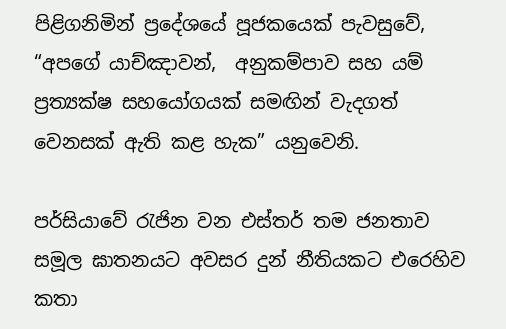පිළිගනිමින් ප්‍රදේශයේ පූජකයෙක් පැවසුවේ, “අපගේ යාච්ඤාවන්,  අනුකම්පාව සහ යම් ප්‍රත්‍යක්ෂ සහයෝගයක් සමඟින් වැදගත් වෙනසක් ඇති කළ හැක” යනුවෙනි.

පර්සියාවේ රැජින වන එස්තර් තම ජනතාව සමූල ඝාතනයට අවසර දුන් නීතියකට එරෙහිව කතා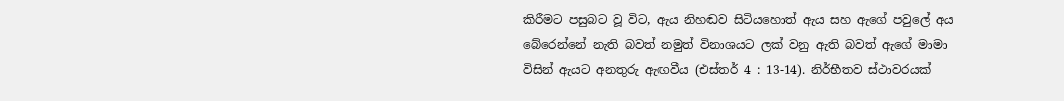කිරීමට පසුබට වූ විට, ඇය නිහඬව සිටියහොත් ඇය සහ ඇගේ පවුලේ අය බේරෙන්නේ නැති බවත් නමුත් විනාශයට ලක් වනු ඇති බවත් ඇගේ මාමා විසින් ඇයට අනතුරු ඇඟවීය (එස්තර් 4 : 13-14). නිර්භීතව ස්ථාවරයක්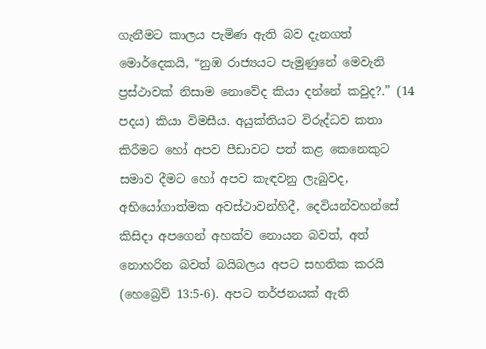ගැනීමට කාලය පැමිණ ඇති බව දැනගත් මොර්දෙකයි, “නුඹ රාජ්‍යයට පැමුණුනේ මෙවැනි ප්‍රස්ථාවක් නිසාම නොවේද කියා දන්නේ කවුද?.” (14 පදය) කියා විමසීය. අයුක්තියට විරුද්ධව කතා කිරීමට හෝ අපව පීඩාවට පත් කළ කෙනෙකුට සමාව දීමට හෝ අපව කැඳවනු ලැබුවද, අභියෝගාත්මක අවස්ථාවන්හිදී, දෙවියන්වහන්සේ කිසිදා අපගෙන් අහක්ව නොයන බවත්, අත් නොහරින බවත් බයිබලය අපට සහතික කරයි (හෙබ්‍රෙව් 13:5-6). අපට තර්ජනයක් ඇති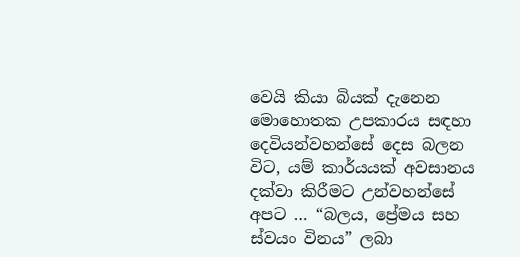වෙයි කියා බියක් දැනෙන මොහොතක උපකාරය සඳහා දෙවියන්වහන්සේ දෙස බලන විට, යම් කාර්යයක් අවසානය දක්වා කිරීමට උන්වහන්සේ අපට … “බලය, ප්‍රේමය සහ ස්වයං විනය” ලබා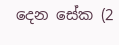දෙන සේක (2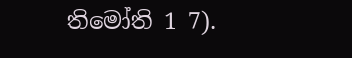තිමෝති 1 7).